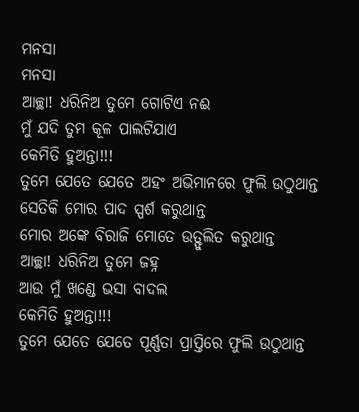ମନସା
ମନସା
ଆଚ୍ଛା! ଧରିନିଅ ତୁମେ ଗୋଟିଏ ନଈ
ମୁଁ ଯଦି ତୁମ କୂଳ ପାଲଟିଯାଏ
କେମିତି ହୁଅନ୍ତା!!!
ତୁମେ ଯେତେ ଯେତେ ଅହଂ ଅଭିମାନରେ ଫୁଲି ଉଠୁଥାନ୍ତ
ସେତିକି ମୋର ପାଦ ସ୍ପର୍ଶ କରୁଥାନ୍ତ
ମୋର ଅଙ୍କେ ବିରାଜି ମୋତେ ଉତ୍ଫୁଲିତ କରୁଥାନ୍ତ
ଆଚ୍ଛା! ଧରିନିଅ ତୁମେ ଜହ୍ନ
ଆଉ ମୁଁ ଖଣ୍ଡେ ଭସା ବାଦଲ
କେମିତି ହୁଅନ୍ତା!!!
ତୁମେ ଯେତେ ଯେତେ ପୂର୍ଣ୍ଣତା ପ୍ରାପ୍ତିରେ ଫୁଲି ଉଠୁଥାନ୍ତ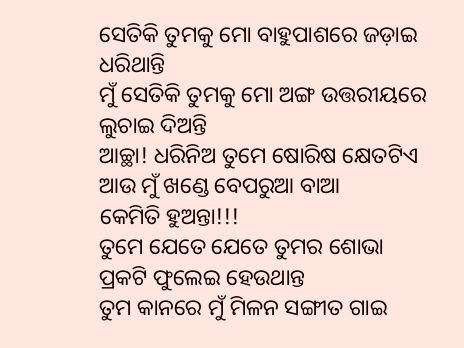ସେତିକି ତୁମକୁ ମୋ ବାହୁପାଶରେ ଜଡ଼ାଇ ଧରିଥାନ୍ତି
ମୁଁ ସେତିକି ତୁମକୁ ମୋ ଅଙ୍ଗ ଉତ୍ତରୀୟରେ ଲୁଚାଇ ଦିଅନ୍ତି
ଆଚ୍ଛା! ଧରିନିଅ ତୁମେ ଷୋରିଷ କ୍ଷେତଟିଏ
ଆଉ ମୁଁ ଖଣ୍ଡେ ବେପରୁଆ ବାଆ
କେମିତି ହୁଅନ୍ତା!!!
ତୁମେ ଯେତେ ଯେତେ ତୁମର ଶୋଭା ପ୍ରକଟି ଫୁଲେଇ ହେଉଥାନ୍ତ
ତୁମ କାନରେ ମୁଁ ମିଳନ ସଙ୍ଗୀତ ଗାଇ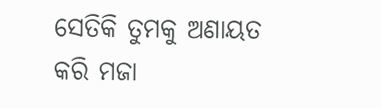ସେତିକି ତୁମକୁ ଅଣାୟତ କରି ମଜା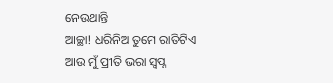ନେଉଥାନ୍ତି
ଆଚ୍ଛା! ଧରିନିଅ ତୁମେ ରାତିଟିଏ
ଆଉ ମୁଁ ପ୍ରୀତି ଭରା ସ୍ଵପ୍ନ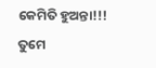କେମିତି ହୁଅନ୍ତା!!!
ତୁମେ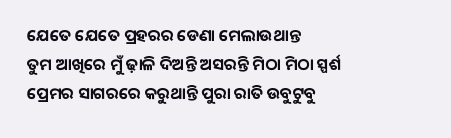ଯେତେ ଯେତେ ପ୍ରହରର ଡେଣା ମେଲାଉଥାନ୍ତ
ତୁମ ଆଖିରେ ମୁଁ ଢ଼ାଳି ଦିଅନ୍ତି ଅସରନ୍ତି ମିଠା ମିଠା ସ୍ପର୍ଶ
ପ୍ରେମର ସାଗରରେ କରୁଥାନ୍ତି ପୁରା ରାତି ଉବୁଟୁବୁ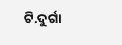ଟି.ଦୁର୍ଗା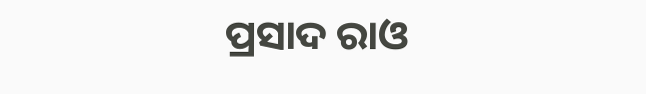ପ୍ରସାଦ ରାଓ